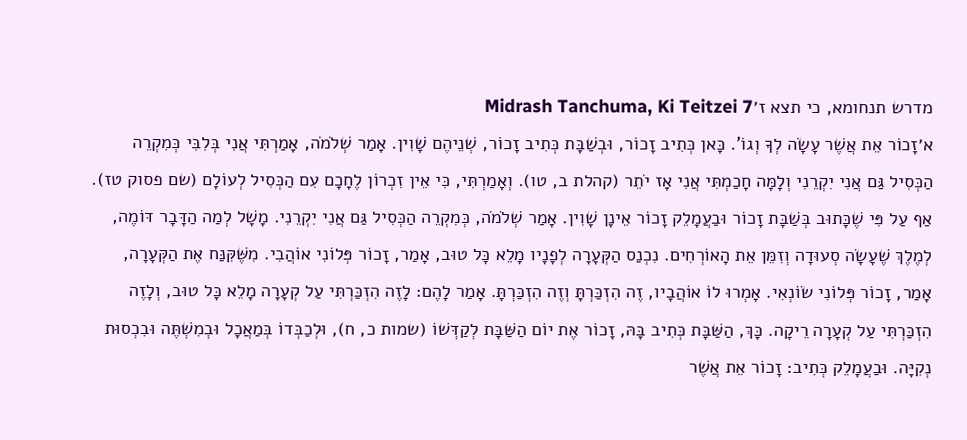מדרש תנחומא, כי תצא ז׳Midrash Tanchuma, Ki Teitzei 7
א׳זָכוֹר אֵת אֲשֶׁר עָשָׂה לְךָ וְגוֹ'. כָּאן כְּתִיב זָכוֹר, וּבְשַׁבָּת כְּתִיב זָכוֹר, שְׁנֵיהֶם שָׁוִין. אָמַר שְׁלֹמֹה, אָמַרְתִּי אֲנִי בְּלִבִּי כְּמִקְרֵה הַכְּסִיל גַּם אֲנִי יִקְרֵנִי וְלָמָּה חָכַמְתִּי אֲנִי אָז יֹתֵר (קהלת ב, טו). וְאָמַרְתִּי, כִּי אֵין זִכְרוֹן לֶחָכָם עִם הַכְּסִיל לְעוֹלָם (שם פסוק טז). אַף עַל פִּי שֶׁכָּתוּב בְּשַׁבָּת זָכוֹר וּבַעֲמָלֵק זָכוֹר אֵינָן שָׁוִין. אָמַר שְׁלֹמֹה, כְּמִקְרֵה הַכְּסִיל גַּם אֲנִי יִקְרֵנִי. מָשָׁל לְמַה הַדָּבָר דּוֹמֶה, לְמֶלֶךְ שֶׁעָשָׂה סְעוּדָה וְזִמֵּן אֵת הָאוֹרְחִים. נִכְנַס הַקְּעָרָה לְפָנָיו מָלֵא כָּל טוּב, אָמַר, זָכוֹר פְּלוֹנִי אוֹהֲבִי. מִשֶּׁקִּנַּח אֶת הַקְּעָרָה, אָמַר, זָכוֹר פְּלוֹנִי שׂוֹנְאִי. אָמְרוּ לוֹ אוֹהֲבָיו, זֶה הִזְכַּרְתָּ וְזֶה הִזְכַּרְתָּ. אָמַר לָהֶם: לָזֶה הִזְכַּרְתִּי עַל קְעָרָה מָלֵא כָּל טוּב, וְלָזֶה הִזְכַּרְתִּי עַל קְעָרָה רֵיקָה. כָּךְ, הַשַּׁבָּת כְּתִיב בָּהּ, זָכוֹר אֶת יוֹם הַשַּׁבָּת לְקַדְּשׁוֹ (שמות כ, ח), וּלְכַבְּדוֹ בְּמַאֲכָל וּבְמִשְׁתֶּה וּבִכְסוּת נְקִיָּה. וּבַעֲמָלֵק כְּתִיב: זָכוֹר אֵת אֲשֶׁר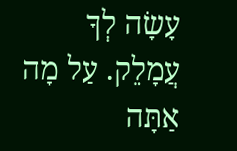עָשָׂה לְךָ עֲמָלֵק. עַל מָה אַתָּה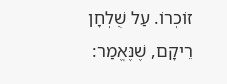זוֹכְרוֹ. עַל שֻׁלְחָן רֵיקָם, שֶׁנֶּאֱמַר: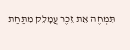תִּמְחֶה אֵת זֵכֶר עֲמָלֵק מִתַּחַת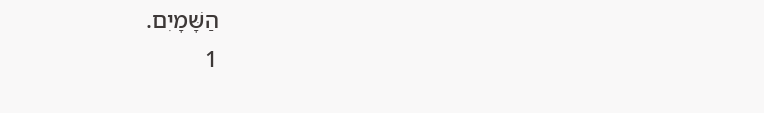הַשָּׁמָיִם.
1